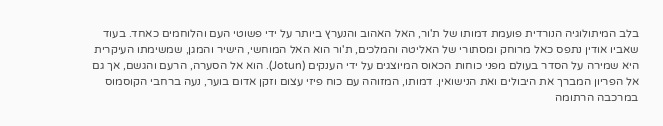בלב המיתולוגיה הנורדית פועמת דמותו של ת'ור, האל האהוב והנערץ ביותר על ידי פשוטי העם והלוחמים כאחד. בעוד שאביו אודין נתפס כאל מרוחק ומסתורי של האליטה והמלכים, ת'ור הוא האל המוחשי, הישיר והמגן, שמשימתו העיקרית היא שמירה על הסדר בעולם מפני כוחות הכאוס המיוצגים על ידי הענקים (Jotun). הוא אל הסערה, הרעם והגשם, אך גם אל הפריון המברך את היבולים ואת הנישואין. דמותו, המזוהה עם כוח פיזי עצום וזקן אדום בוער, נעה ברחבי הקוסמוס במרכבה הרתומה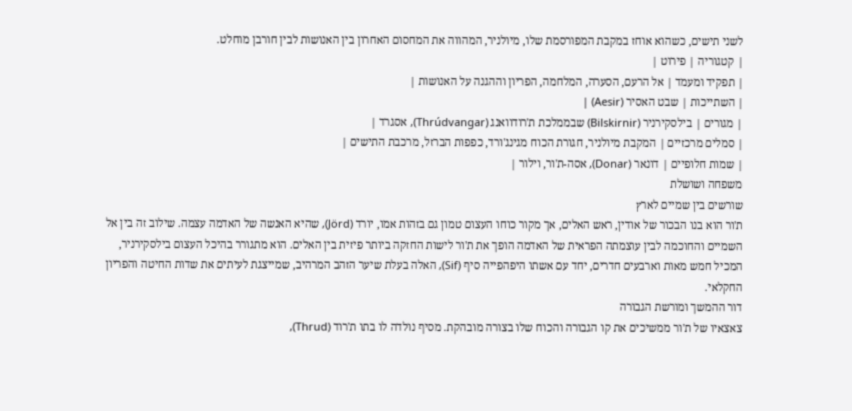לשני תישים, כשהוא אוחז במקבת המפורסמת שלו, מיולניר, המהווה את המחסום האחרון בין האנושות לבין חורבן מוחלט.
| קטגוריה | פירוט |
| תפקיד ומעמד | אל הרעם, הסערה, המלחמה, הפריון וההגנה על האנושות |
| השתייכות | שבט האסיר (Aesir) |
| מגורים | בילסקירניר (Bilskirnir) שבממלכת ת'רודוואנג (Thrúdvangar), אסגרד |
| סמלים מרכזיים | המקבת מיולניר, חגורת הכוח מגינג'ורד, כפפות הברזל, מרכבת התישים |
| שמות חלופיים | דונאר (Donar), אסה-ת'ור, וילור |
משפחה ושושלת
שורשים בין שמיים לארץ
ת'ור הוא בנו הבכור של אודין, ראש האלים, אך מקור כוחו העצום טמון גם בזהות אמו, יורד (Jörd), שהיא האנשה של האדמה עצמה. שילוב זה בין אל השמיים והחוכמה לבין עוצמתה הפראית של האדמה הופך את ת'ור לישות החזקה ביותר פיזית בין האלים. הוא מתגורר בהיכל העצום בילסקירניר, המכיל חמש מאות וארבעים חדרים, יחד עם אשתו היפהפייה סיף (Sif), האלה בעלת שיער הזהב המרהיב, שמייצגת לעיתים את שדות החיטה והפריון החקלאי.
דור ההמשך ומורשת הגבורה
צאצאיו של ת'ור ממשיכים את קו הגבורה והכוח שלו בצורה מובהקת. מסיף נולדה לו בתו ת'רוד (Thrud),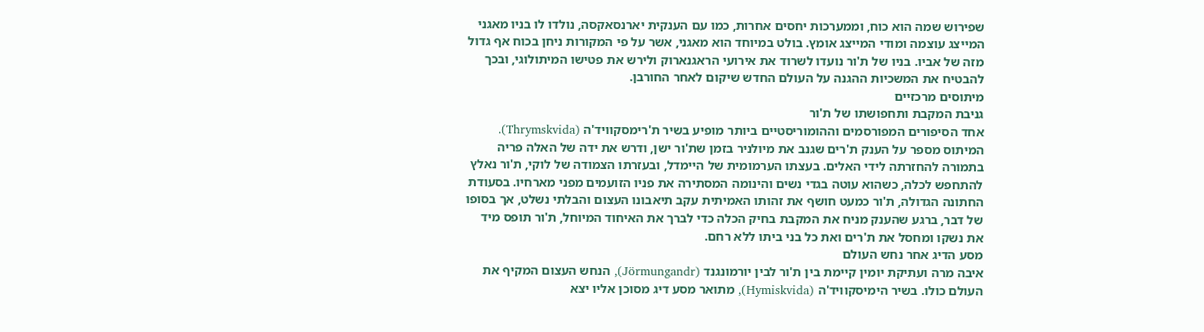שפירוש שמה הוא כוח, וממערכות יחסים אחרות, כמו עם הענקית יארנסאקסה, נולדו לו בניו מאגני המייצג עוצמה ומודי המייצג אומץ. בולט במיוחד הוא מאגני, אשר על פי המקורות ניחן בכוח אף גדול מזה של אביו. בניו של ת'ור נועדו לשרוד את אירועי הראגנארוק ולירש את פטישו המיתולוגי, ובכך להבטיח את המשכיות ההגנה על העולם החדש שיקום לאחר החורבן.
מיתוסים מרכזיים
גניבת המקבת ותחפושתו של ת'ור
אחד הסיפורים המפורסמים וההומוריסטיים ביותר מופיע בשיר ת'רימסקוויד'ה (Thrymskvida). המיתוס מספר על הענק ת'רים שגנב את מיולניר בזמן שת'ור ישן, ודרש את ידה של האלה פריה בתמורה להחזרתה לידי האלים. בעצתו הערמומית של היימדל, ובעזרתו הצמודה של לוקי, ת'ור נאלץ להתחפש לכלה, כשהוא עוטה בגדי נשים והינומה המסתירה את פניו הזועמים מפני מארחיו. בסעודת החתונה הגדולה, ת'ור כמעט חושף את זהותו האמיתית עקב תיאבונו העצום והבלתי נשלט, אך בסופו של דבר, ברגע שהענק מניח את המקבת בחיק הכלה כדי לברך את האיחוד המיוחל, ת'ור תופס מיד את נשקו ומחסל את ת'רים ואת כל בני ביתו ללא רחם.
מסע הדיג אחר נחש העולם
איבה מרה ועתיקת יומין קיימת בין ת'ור לבין יורמונגנד (Jörmungandr), הנחש העצום המקיף את העולם כולו. בשיר הימיסקוויד'ה (Hymiskvida), מתואר מסע דיג מסוכן אליו יצא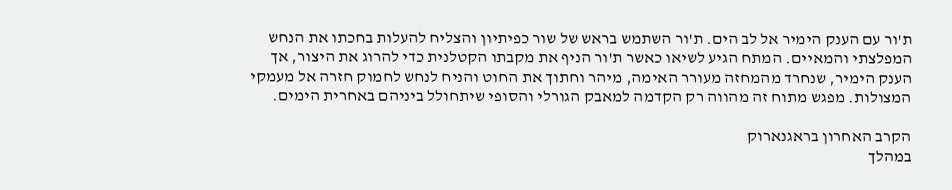ת'ור עם הענק הימיר אל לב הים. ת'ור השתמש בראש של שור כפיתיון והצליח להעלות בחכתו את הנחש המפלצתי והמאיים. המתח הגיע לשיאו כאשר ת'ור הניף את מקבתו הקטלנית כדי להרוג את היצור, אך הענק הימיר, שנחרד מהמחזה מעורר האימה, מיהר וחתוך את החוט והניח לנחש לחמוק חזרה אל מעמקי המצולות. מפגש מתוח זה מהווה רק הקדמה למאבק הגורלי והסופי שיתחולל ביניהם באחרית הימים.

הקרב האחרון בראגנארוק
במהלך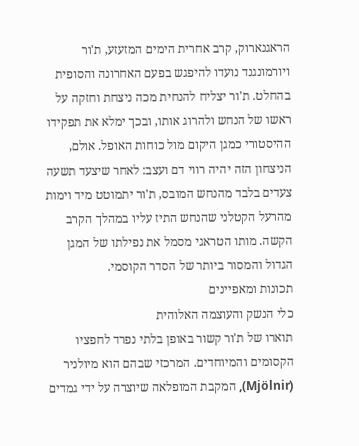הראגנארוק, קרב אחרית הימים המזעזע, ת'ור ויורמונגנד נועדו להיפגש בפעם האחרונה והסופית בהחלט. ת'ור יצליח להנחית מכה ניצחת וחזקה על ראשו של הנחש ולהרוג אותו, ובכך ימלא את תפקידו ההיסטורי כמגן היקום מול כוחות האופל. אולם, הניצחון הזה יהיה רווי דם ועצב: לאחר שיצעד תשעה צעדים בלבד מהנחש המובס, ת'ור יתמוטט מיד וימות מהרעל הקטלני שהנחש התיז עליו במהלך הקרב הקשה. מותו הטראגי מסמל את נפילתו של המגן הגדול והמסור ביותר של הסדר הקוסמי.
תכונות ומאפיינים
כלי הנשק והעוצמה האלוהית
תוארו של ת'ור קשור באופן בלתי נפרד לחפציו הקסומים והמיוחדים. המרכזי שבהם הוא מיולניר (Mjölnir), המקבת המופלאה שיוצרה על ידי גמדים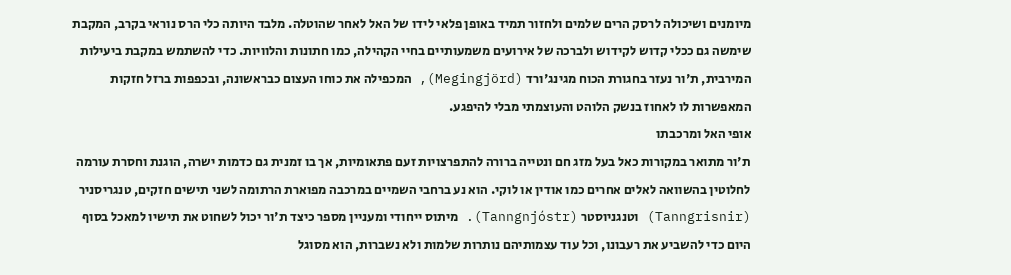מיומנים ושיכולה לרסק הרים שלמים ולחזור תמיד באופן פלאי לידו של האל לאחר שהוטלה. מלבד היותה כלי הרס נוראי בקרב, המקבת שימשה גם ככלי קדוש לקידוש ולברכה של אירועים משמעותיים בחיי הקהילה, כמו חתונות והלוויות. כדי להשתמש במקבת ביעילות המירבית, ת'ור נעזר בחגורת הכוח מגינג'ורד (Megingjörd), המכפילה את כוחו העצום כבראשונה, ובכפפות ברזל חזקות המאפשרות לו לאחוז בנשק הלוהט והעוצמתי מבלי להיפגע.
אופי האל ומרכבתו
ת'ור מתואר במקורות כאל בעל מזג חם ונטייה ברורה להתפרצויות זעם פתאומיות, אך בו זמנית גם כדמות ישרה, הוגנת וחסרת עורמה לחלוטין בהשוואה לאלים אחרים כמו אודין או לוקי. הוא נע ברחבי השמיים במרכבה מפוארת הרתומה לשני תישים חזקים, טנגריסניר (Tanngrisnir) וטנגניוסטר (Tanngnjóstr). מיתוס ייחודי ומעניין מספר כיצד ת'ור יכול לשחוט את תישיו למאכל בסוף היום כדי להשביע את רעבונו, וכל עוד עצמותיהם נותרות שלמות ולא נשברות, הוא מסוגל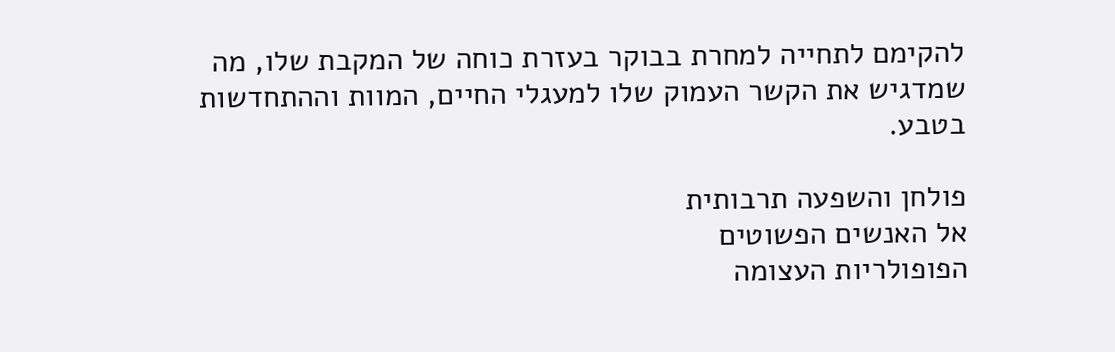להקימם לתחייה למחרת בבוקר בעזרת כוחה של המקבת שלו, מה שמדגיש את הקשר העמוק שלו למעגלי החיים, המוות וההתחדשות בטבע.

פולחן והשפעה תרבותית
אל האנשים הפשוטים
הפופולריות העצומה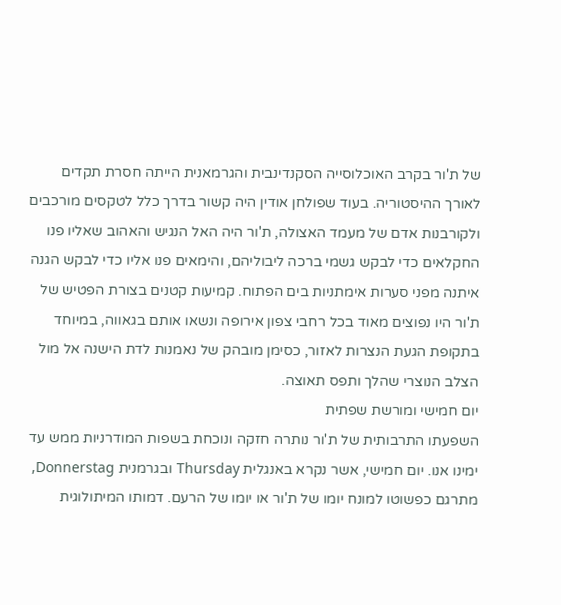של ת'ור בקרב האוכלוסייה הסקנדינבית והגרמאנית הייתה חסרת תקדים לאורך ההיסטוריה. בעוד שפולחן אודין היה קשור בדרך כלל לטקסים מורכבים ולקורבנות אדם של מעמד האצולה, ת'ור היה האל הנגיש והאהוב שאליו פנו החקלאים כדי לבקש גשמי ברכה ליבוליהם, והימאים פנו אליו כדי לבקש הגנה איתנה מפני סערות אימתניות בים הפתוח. קמיעות קטנים בצורת הפטיש של ת'ור היו נפוצים מאוד בכל רחבי צפון אירופה ונשאו אותם בגאווה, במיוחד בתקופת הגעת הנצרות לאזור, כסימן מובהק של נאמנות לדת הישנה אל מול הצלב הנוצרי שהלך ותפס תאוצה.
יום חמישי ומורשת שפתית
השפעתו התרבותית של ת'ור נותרה חזקה ונוכחת בשפות המודרניות ממש עד ימינו אנו. יום חמישי, אשר נקרא באנגלית Thursday ובגרמנית Donnerstag, מתרגם כפשוטו למונח יומו של ת'ור או יומו של הרעם. דמותו המיתולוגית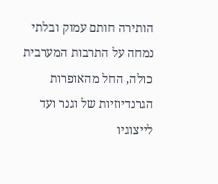הותירה חותם עמוק ובלתי נמחה על התרבות המערבית כולה, החל מהאופרות הגרנדיוזיות של וגנר ועד לייצוגיו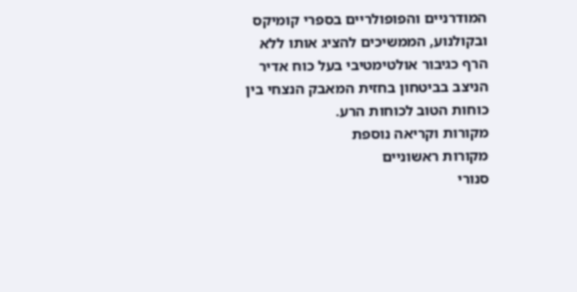המודרניים והפופולריים בספרי קומיקס ובקולנוע, הממשיכים להציג אותו ללא הרף כגיבור אולטימטיבי בעל כוח אדיר הניצב בביטחון בחזית המאבק הנצחי בין כוחות הטוב לכוחות הרע.
מקורות וקריאה נוספת
מקורות ראשוניים
סנורי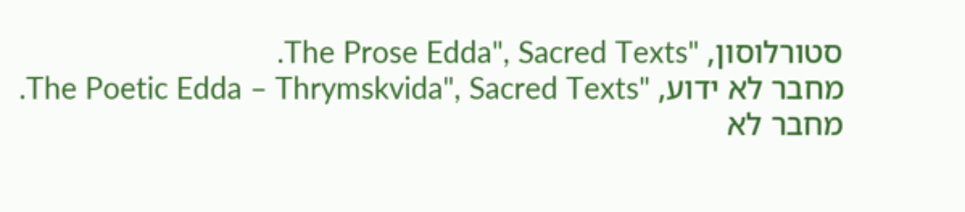סטורלוסון, "The Prose Edda", Sacred Texts.
מחבר לא ידוע, "The Poetic Edda – Thrymskvida", Sacred Texts.
מחבר לא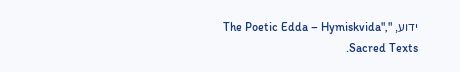ידוע, "The Poetic Edda – Hymiskvida", Sacred Texts.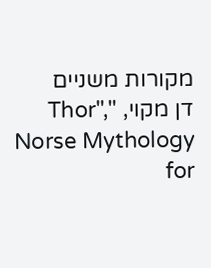מקורות משניים
דן מקוי, "Thor", Norse Mythology for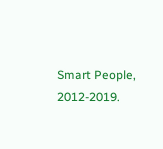Smart People, 2012-2019.